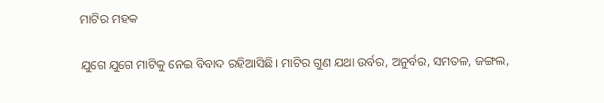ମାଟିର ମହକ

ଯୁଗେ ଯୁଗେ ମାଟିକୁ ନେଇ ବିବାଦ ରହିଆସିଛି। ମାଟିର ଗୁଣ ଯଥା ଉର୍ବର, ଅନୁର୍ବର, ସମତଳ, ଜଙ୍ଗଲ,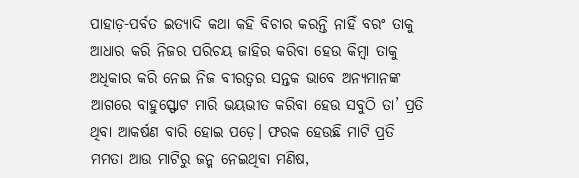ପାହାଡ଼-ପର୍ବତ ଇତ୍ୟାଦି କଥା କହି ବିଚାର କରନ୍ତି ନାହିଁ ବରଂ ତାକୁ ଆଧାର କରି ନିଜର ପରିଚୟ ଜାହିର କରିବା ହେଉ କିମ୍ବା ତାକୁ ଅଧିକାର କରି ନେଇ ନିଜ ବୀରତ୍ୱର ସନ୍ତକ ଭାବେ ଅନ୍ୟମାନଙ୍କ ଆଗରେ ବାହୁସ୍ଫୋଟ ମାରି ଭୟଭୀତ କରିବା ହେଉ ସବୁଠି ତା’ ପ୍ରତି ଥିବା ଆକର୍ଷଣ ବାରି ହୋଇ ପଡ଼େ। ଫରକ ହେଉଛି ମାଟି ପ୍ରତି ମମତା ଆଉ ମାଟିରୁ ଜନ୍ମ ନେଇଥିବା ମଣିଷ,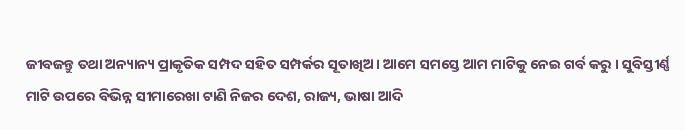ଜୀବଜନ୍ତୁ ତଥା ଅନ୍ୟାନ୍ୟ ପ୍ରାକୃତିକ ସମ୍ପଦ ସହିତ ସମ୍ପର୍କର ସୂତାଖିଅ। ଆମେ ସମସ୍ତେ ଆମ ମାଟିକୁ ନେଇ ଗର୍ବ କରୁ । ସୁବିସ୍ତୀର୍ଣ୍ଣ ମାଟି ଉପରେ ବିଭିନ୍ନ ସୀମାରେଖା ଟାଣି ନିଜର ଦେଶ, ରାଜ୍ୟ, ଭାଷା ଆଦି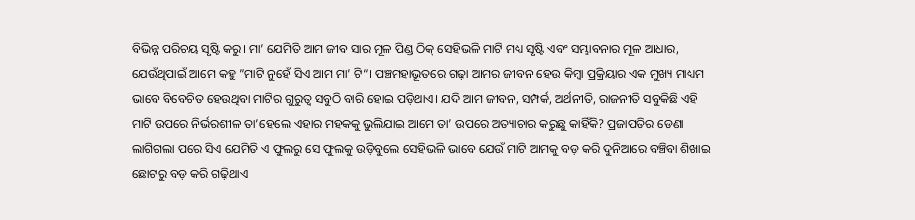ବିଭିନ୍ନ ପରିଚୟ ସୃଷ୍ଟି କରୁ। ମା’ ଯେମିତି ଆମ ଜୀବ ସାର ମୂଳ ପିଣ୍ଡ ଠିକ୍‌ ସେହିଭଳି ମାଟି ମଧ୍ୟ ସୃଷ୍ଟି ଏବଂ ସମ୍ଭାବନାର ମୂଳ ଆଧାର, ଯେଉଁଥିପାଇଁ ଆମେ କହୁ ”ମାଟି ନୁହେଁ ସିଏ ଆମ ମା’ ଟି“। ପଞ୍ଚମହାଭୂତରେ ଗଢ଼ା ଆମର ଜୀବନ ହେଉ କିମ୍ବା ପ୍ରକ୍ରିୟାର ଏକ ମୁଖ୍ୟ ମାଧ୍ୟମ ଭାବେ ବିବେଚିତ ହେଉଥିବା ମାଟିର ଗୁରୁତ୍ୱ ସବୁଠି ବାରି ହୋଇ ପଡ଼ିଥାଏ। ଯଦି ଆମ ଜୀବନ, ସମ୍ପର୍କ, ଅର୍ଥନୀତି, ରାଜନୀତି ସବୁକିଛି ଏହି ମାଟି ଉପରେ ନିର୍ଭରଶୀଳ ତା’ହେଲେ ଏହାର ମହକକୁ ଭୁଲିଯାଇ ଆମେ ତା’ ଉପରେ ଅତ୍ୟାଚାର କରୁଛୁ କାହିଁକି? ପ୍ରଜାପତିର ଡେଣା ଲାଗିଗଲା ପରେ ସିଏ ଯେମିତି ଏ ଫୁଲରୁ ସେ ଫୁଲକୁ ଉଡ଼ିବୁଲେ ସେହିଭଳି ଭାବେ ଯେଉଁ ମାଟି ଆମକୁ ବଡ଼ କରି ଦୁନିଆରେ ବଞ୍ଚିବା ଶିଖାଇ ଛୋଟରୁ ବଡ଼ କରି ଗଢ଼ିଥାଏ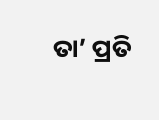ତା’ ପ୍ରତି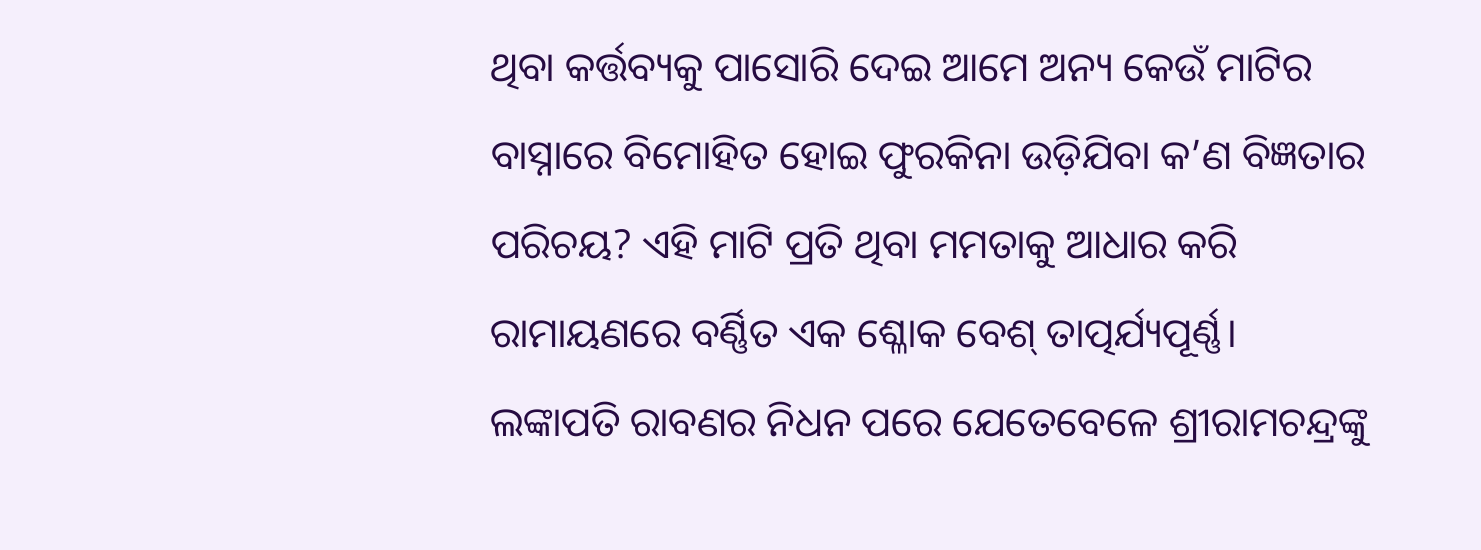ଥିବା କର୍ତ୍ତବ୍ୟକୁ ପାସୋରି ଦେଇ ଆମେ ଅନ୍ୟ କେଉଁ ମାଟିର ବାସ୍ନାରେ ବିମୋହିତ ହୋଇ ଫୁରକିନା ଉଡ଼ିଯିବା କ’ଣ ବିଜ୍ଞତାର ପରିଚୟ? ଏହି ମାଟି ପ୍ରତି ଥିବା ମମତାକୁ ଆଧାର କରି ରାମାୟଣରେ ବର୍ଣ୍ଣିତ ଏକ ଶ୍ଳୋକ ବେଶ୍‌ ତାତ୍ପର୍ଯ୍ୟପୂର୍ଣ୍ଣ।
ଲଙ୍କାପତି ରାବଣର ନିଧନ ପରେ ଯେତେବେଳେ ଶ୍ରୀରାମଚନ୍ଦ୍ରଙ୍କୁ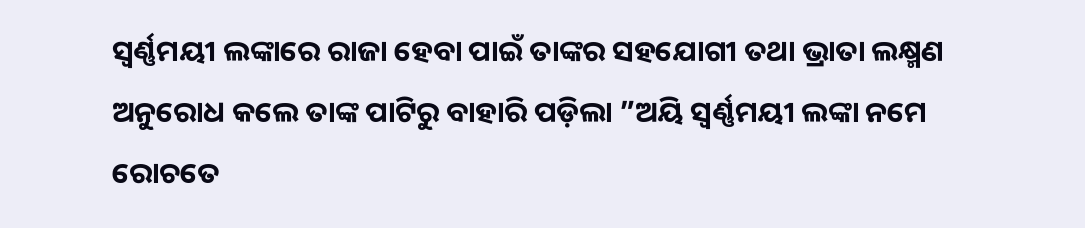ସ୍ବର୍ଣ୍ଣମୟୀ ଲଙ୍କାରେ ରାଜା ହେବା ପାଇଁ ତାଙ୍କର ସହଯୋଗୀ ତଥା ଭ୍ରାତା ଲକ୍ଷ୍ମଣ ଅନୁରୋଧ କଲେ ତାଙ୍କ ପାଟିରୁ ବାହାରି ପଡ଼ିଲା ”ଅୟି ସ୍ବର୍ଣ୍ଣମୟୀ ଲଙ୍କା ନମେ ରୋଚତେ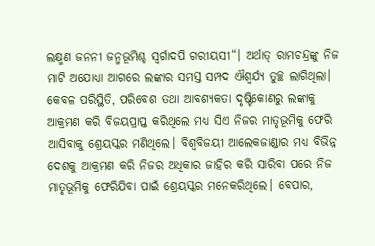ଲକ୍ଷ୍ମଣ ଜନନୀ ଜନ୍ମଭୂମିଶ୍ଚ ସ୍ବର୍ଗାଦପି ଗରୀୟସୀ“। ଅର୍ଥାତ୍‌ ରାମଚନ୍ଦ୍ରଙ୍କୁ ନିଜ ମାଟି ଅଯୋଧ୍ୟା ଆଗରେ ଲଙ୍କାର ସମସ୍ତ ସମ୍ପଦ ଐଶ୍ୱର୍ଯ୍ୟ ତୁଚ୍ଛ ଲାଗିଥିଲା। କେବଳ ପରିସ୍ଥିତି, ପରିବେଶ ତଥା ଆବଶ୍ୟକତା ଦୃଷ୍ଟିକୋଣରୁ ଲଙ୍କାକୁ ଆକ୍ରମଣ କରି ବିଜୟପ୍ରାପ୍ତ କରିଥିଲେ ମଧ୍ୟ ସିଏ ନିଜର ମାତୃଭୂମିକୁ ଫେରି ଆସିବାକୁ ଶ୍ରେୟସ୍କର ମଣିଥିଲେ। ବିଶ୍ୱବିଜୟୀ ଆଲେକଜାଣ୍ଡାର ମଧ୍ୟ ବିଭିନ୍ନ ଦେଶକୁ ଆକ୍ରମଣ କରି ନିଜର ଅଧିକାର ଜାହିର କରି ସାରିବା ପରେ ନିଜ ମାତୃଭୂମିକୁ ଫେରିଯିବା ପାଇଁ ଶ୍ରେୟସ୍କର ମନେକରିଥିଲେ। ବେପାର,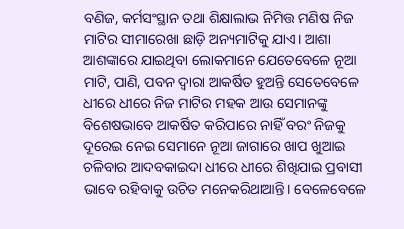ବଣିଜ, କର୍ମସଂସ୍ଥାନ ତଥା ଶିକ୍ଷାଲାଭ ନିମିତ୍ତ ମଣିଷ ନିଜ ମାଟିର ସୀମାରେଖା ଛାଡ଼ି ଅନ୍ୟମାଟିକୁ ଯାଏ। ଆଶା ଆଶଙ୍କାରେ ଯାଇଥିବା ଲୋକମାନେ ଯେତେବେଳେ ନୂଆ ମାଟି, ପାଣି, ପବନ ଦ୍ୱାରା ଆକର୍ଷିତ ହୁଅନ୍ତି ସେତେବେଳେ ଧୀରେ ଧୀରେ ନିଜ ମାଟିର ମହକ ଆଉ ସେମାନଙ୍କୁ ବିଶେଷଭାବେ ଆକର୍ଷିତ କରିପାରେ ନାହିଁ ବରଂ ନିଜକୁ ଦୂରେଇ ନେଇ ସେମାନେ ନୂଆ ଜାଗାରେ ଖାପ ଖୁଆଇ ଚଳିବାର ଆଦବକାଇଦା ଧୀରେ ଧୀରେ ଶିଖିଯାଇ ପ୍ରବାସୀ ଭାବେ ରହିବାକୁ ଉଚିତ ମନେକରିଥାଆନ୍ତି। ବେଳେବେଳେ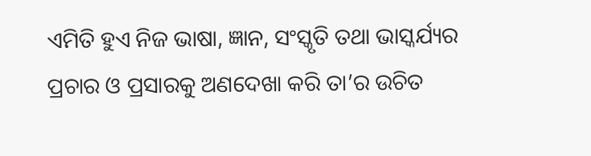ଏମିତି ହୁଏ ନିଜ ଭାଷା, ଜ୍ଞାନ, ସଂସ୍କୃତି ତଥା ଭାସ୍କର୍ଯ୍ୟର ପ୍ରଚାର ଓ ପ୍ରସାରକୁ ଅଣଦେଖା କରି ତା’ର ଉଚିତ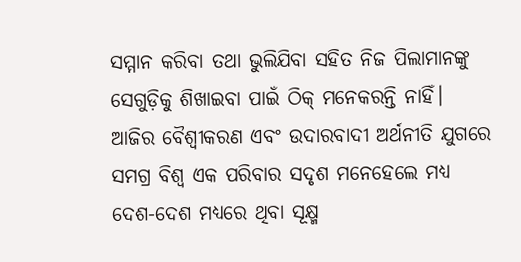ସମ୍ମାନ କରିବା ତଥା ଭୁଲିଯିବା ସହିତ ନିଜ ପିଲାମାନଙ୍କୁ ସେଗୁଡ଼ିକୁ ଶିଖାଇବା ପାଇଁ ଠିକ୍‌ ମନେକରନ୍ତି ନାହିଁ। ଆଜିର ବୈଶ୍ୱୀକରଣ ଏବଂ ଉଦାରବାଦୀ ଅର୍ଥନୀତି ଯୁଗରେ ସମଗ୍ର ବିଶ୍ୱ ଏକ ପରିବାର ସଦୃଶ ମନେହେଲେ ମଧ୍ୟ ଦେଶ-ଦେଶ ମଧ୍ୟରେ ଥିବା ସୂକ୍ଷ୍ମ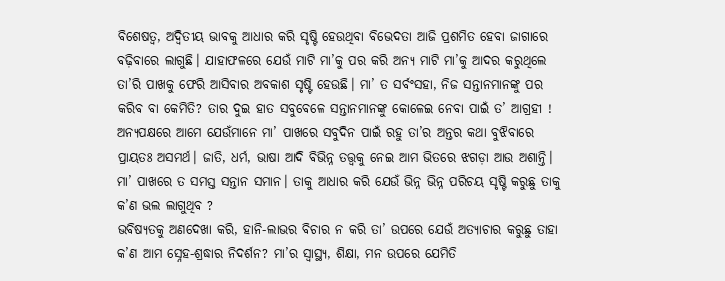ବିଶେଷତ୍ୱ, ଅଦ୍ୱିତୀୟ ଭାବକୁ ଆଧାର କରି ସୃଷ୍ଟି ହେଉଥିବା ବିଭେଦତା ଆଜି ପ୍ରଶମିତ ହେବା ଜାଗାରେ ବଢ଼ିବାରେ ଲାଗୁଛି। ଯାହାଫଳରେ ଯେଉଁ ମାଟି ମା’କୁ ପର କରି ଅନ୍ୟ ମାଟି ମା’କୁ ଆଦର କରୁଥିଲେ ତା’ରି ପାଖକୁ ଫେରି ଆସିବାର ଅବକାଶ ସୃଷ୍ଟି ହେଉଛି। ମା’ ତ ସର୍ବଂସହା, ନିଜ ସନ୍ତାନମାନଙ୍କୁ ପର କରିବ ବା କେମିତି? ତାର ଦୁଇ ହାତ ସବୁବେଳେ ସନ୍ତାନମାନଙ୍କୁ କୋଳେଇ ନେବା ପାଇଁ ତ’ ଆଗ୍ରହୀ !
ଅନ୍ୟପକ୍ଷରେ ଆମେ ଯେଉଁମାନେ ମା’ ପାଖରେ ସବୁଦିନ ପାଇଁ ରହୁ ତା’ର ଅନ୍ତର କଥା ବୁଝିବାରେ ପ୍ରାୟତଃ ଅସମର୍ଥ। ଜାତି, ଧର୍ମ, ଭାଷା ଆଦି ବିଭିନ୍ନ ତତ୍ତ୍ୱକୁ ନେଇ ଆମ ଭିତରେ ଝଗଡ଼ା ଆଉ ଅଶାନ୍ତି। ମା’ ପାଖରେ ତ ସମସ୍ତ ସନ୍ତାନ ସମାନ। ତାକୁ ଆଧାର କରି ଯେଉଁ ଭିନ୍ନ ଭିନ୍ନ ପରିଚୟ ସୃଷ୍ଟି କରୁଛୁ ତାକୁ କ’ଣ ଭଲ ଲାଗୁଥିବ ?
ଭବିଷ୍ୟତକୁ ଅଣଦେଖା କରି, ହାନି-ଲାଭର ବିଚାର ନ କରି ତା’ ଉପରେ ଯେଉଁ ଅତ୍ୟାଚାର କରୁଛୁ ତାହା କ’ଣ ଆମ ସ୍ନେହ-ଶ୍ରଦ୍ଧାର ନିଦର୍ଶନ? ମା’ର ସ୍ବାସ୍ଥ୍ୟ, ଶିକ୍ଷା, ମନ ଉପରେ ଯେମିତି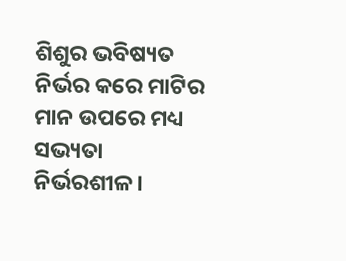ଶିଶୁର ଭବିଷ୍ୟତ ନିର୍ଭର କରେ ମାଟିର ମାନ ଉପରେ ମଧ୍ୟ ସଭ୍ୟତା ନିର୍ଭରଶୀଳ।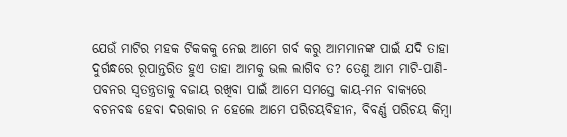ଯେଉଁ ମାଟିର ମହକ ଟିକକକୁ ନେଇ ଆମେ ଗର୍ବ କରୁ ଆମମାନଙ୍କ ପାଇଁ ଯଦି ତାହା ଦୁର୍ଗନ୍ଧରେ ରୂପାନ୍ତରିତ ହୁଏ ତାହା ଆମକୁ ଭଲ ଲାଗିବ ତ? ତେଣୁ ଆମ ମାଟି-ପାଣି-ପବନର ସ୍ବତନ୍ତ୍ରତାକୁ ବଜାୟ ରଖିବା ପାଇଁ ଆମେ ସମସ୍ତେ କାୟ-ମନ ବାକ୍ୟରେ ବଚନବଦ୍ଧ ହେବା ଦରକାର ନ ହେଲେ ଆମେ ପରିଚୟବିହୀନ, ବିବର୍ଣ୍ଣ ପରିଚୟ କିମ୍ବା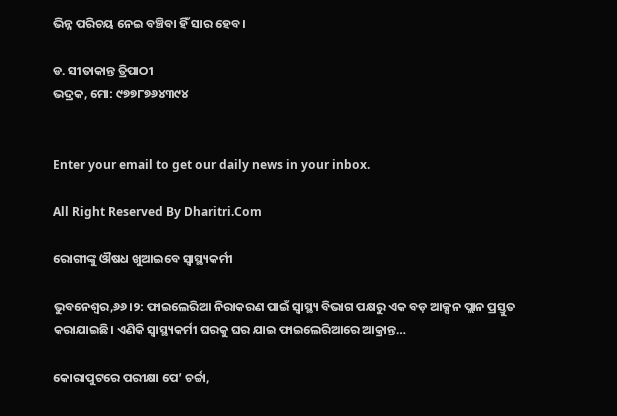ଭିନ୍ନ ପରିଚୟ ନେଇ ବଞ୍ଚିବା ହିଁ ସାର ହେବ।

ଡ. ସୀତାକାନ୍ତ ତ୍ରିପାଠୀ
ଭଦ୍ରକ, ମୋ: ୯୭୭୮୭୬୪୩୯୪


Enter your email to get our daily news in your inbox.

All Right Reserved By Dharitri.Com

ରୋଗୀଙ୍କୁ ଔଷଧ ଖୁଆଇବେ ସ୍ବାସ୍ଥ୍ୟକର୍ମୀ

ଭୁବନେଶ୍ୱର,୬୬।୨: ଫାଇଲେରିଆ ନିରାକରଣ ପାଇଁ ସ୍ବାସ୍ଥ୍ୟ ବିଭାଗ ପକ୍ଷରୁ ଏକ ବଡ଼ ଆକ୍ସନ ପ୍ଲାନ ପ୍ରସ୍ତୁତ କରାଯାଇଛି। ଏଣିକି ସ୍ବାସ୍ଥ୍ୟକର୍ମୀ ଘରକୁ ଘର ଯାଇ ଫାଇଲେରିଆରେ ଆକ୍ରାନ୍ତ…

କୋରାପୁଟରେ ପରୀକ୍ଷା ପେ’ ଚର୍ଚ୍ଚା,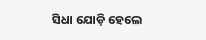ସିଧା ଯୋଡ଼ି ହେଲେ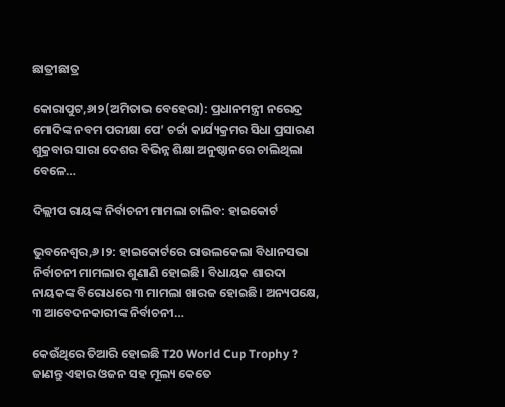ଛାତ୍ରୀଛାତ୍ର

କୋରାପୁଟ,୬ା୨(ଅମିତାଭ ବେହେରା): ପ୍ରଧାନମନ୍ତ୍ରୀ ନରେନ୍ଦ୍ର ମୋଦିଙ୍କ ନବମ ପରୀକ୍ଷା ପେ’ ଚର୍ଚ୍ଚା କାର୍ଯ୍ୟକ୍ରମର ସିଧା ପ୍ରସାରଣ ଶୁକ୍ରବାର ସାରା ଦେଶର ବିଭିନ୍ନ ଶିକ୍ଷା ଅନୁଷ୍ଠାନରେ ଚାଲିଥିଲା ବେଳେ…

ଦିଲ୍ଲୀପ ରାୟଙ୍କ ନିର୍ବାଚନୀ ମାମଲା ଚାଲିବ: ହାଇକୋର୍ଟ

ଭୁବନେଶ୍ୱର,୬।୨: ହାଇକୋର୍ଟରେ ରାଉଲକେଲା ବିଧାନସଭା ନିର୍ବାଚନୀ ମାମଲାର ଶୁଣାଣି ହୋଇଛି। ବିଧାୟକ ଶାରଦା ନାୟକଙ୍କ ବିରୋଧରେ ୩ ମାମଲା ଖାରଜ ହୋଇଛି। ଅନ୍ୟପକ୍ଷେ, ୩ ଆବେଦନକାରୀଙ୍କ ନିର୍ବାଚନୀ…

କେଉଁଥିରେ ତିଆରି ହୋଇଛି T20 World Cup Trophy ? ଜାଣନ୍ତୁ ଏହାର ଓଜନ ସହ ମୂଲ୍ୟ କେତେ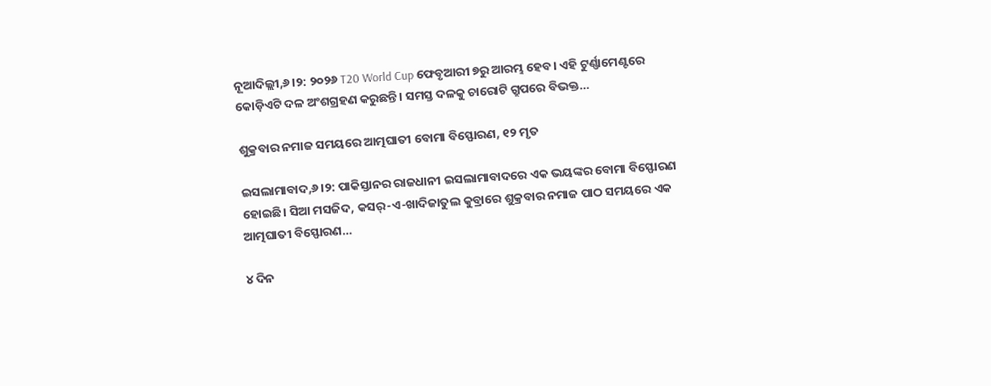ନୂଆଦିଲ୍ଲୀ,୬।୨: ୨୦୨୬ T20 World Cup ଫେବୃଆରୀ ୭ରୁ ଆରମ୍ଭ ହେବ। ଏହି ଟୁର୍ଣ୍ଣାମେଣ୍ଟରେ କୋଡ଼ିଏଟି ଦଳ ଅଂଶଗ୍ରହଣ କରୁଛନ୍ତି। ସମସ୍ତ ଦଳକୁ ଚାରୋଟି ଗ୍ରୁପରେ ବିଭକ୍ତ…

ଶୁକ୍ରବାର ନମାଜ ସମୟରେ ଆତ୍ମଘାତୀ ବୋମା ବିସ୍ଫୋରଣ, ୧୨ ମୃତ

ଇସଲାମାବାଦ,୬।୨: ପାକିସ୍ତାନର ରାଜଧାନୀ ଇସଲାମାବାଦରେ ଏକ ଭୟଙ୍କର ବୋମା ବିସ୍ଫୋରଣ ହୋଇଛି। ସିଆ ମସଜିଦ, କସର୍‌-ଏ-ଖାଦିଜାତୁଲ କୁବ୍ରାରେ ଶୁକ୍ରବାର ନମାଜ ପାଠ ସମୟରେ ଏକ ଆତ୍ମଘାତୀ ବିସ୍ଫୋରଣ…

୪ ଦିନ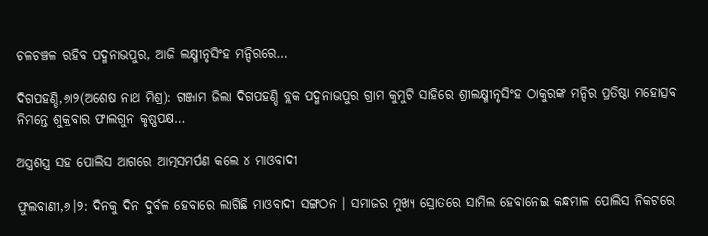ଚଳଚଞ୍ଚଳ ରହିବ ପଦ୍ମନାଭପୁର, ଆଜି ଲକ୍ଷ୍ମୀନୃସିଂହ ମନ୍ଦିରରେ…

ଦିଗପହଣ୍ଡି,୬ା୨(ଅଶେଷ ନାଥ ମିଶ୍ର): ଗଞ୍ଜାମ ଜିଲା ଦିଗପହଣ୍ଡି ବ୍ଲକ ପଦ୍ମନାଭପୁର ଗ୍ରାମ କୁମୁଟି ସାହିରେ ଶ୍ରୀଲକ୍ଷ୍ମୀନୃସିଂହ ଠାକୁରଙ୍କ ମନ୍ଦିର ପ୍ରତିଷ୍ଠା ମହୋତ୍ସବ ନିମନ୍ତେ ଶୁକ୍ରବାର ଫାଲଗୁନ କୃଷ୍ଣପକ୍ଷ…

ଅସ୍ତ୍ରଶସ୍ତ୍ର ସହ ପୋଲିସ ଆଗରେ ଆତ୍ମସମର୍ପଣ କଲେ ୪ ମାଓବାଦୀ

ଫୁଲବାଣୀ,୬।୨: ଦିନକୁ ଦିନ ଦୁର୍ବଳ ହେବାରେ ଲାଗିଛି ମାଓବାଦୀ ସଙ୍ଗଠନ । ସମାଜର ମୁଖ୍ୟ ସ୍ରୋତରେ ସାମିଲ ହେବାନେଇ କନ୍ଧମାଳ ପୋଲିସ ନିକଟରେ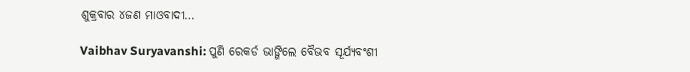ଶୁକ୍ରବାର ୪ଜଣ ମାଓବାଦୀ…

Vaibhav Suryavanshi: ପୁଣି ରେକର୍ଡ ଭାଙ୍ଗିଲେ ବୈଭବ ସୂର୍ଯ୍ୟବଂଶୀ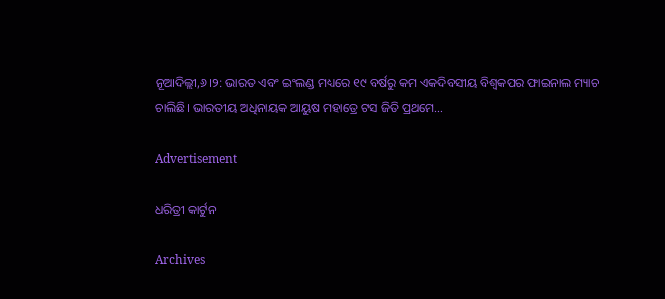ନୂଆଦିଲ୍ଲୀ,୬।୨: ଭାରତ ଏବଂ ଇଂଲଣ୍ଡ ମଧ୍ୟରେ ୧୯ ବର୍ଷରୁ କମ ଏକଦିବସୀୟ ବିଶ୍ୱକପର ଫାଇନାଲ ମ୍ୟାଚ ଚାଲିଛି। ଭାରତୀୟ ଅଧିନାୟକ ଆୟୁଷ ମହାତ୍ରେ ଟସ ଜିତି ପ୍ରଥମେ…

Advertisement

ଧରିତ୍ରୀ କାର୍ଟୁନ

Archives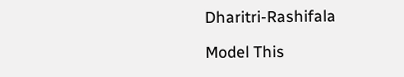Dharitri-Rashifala

Model This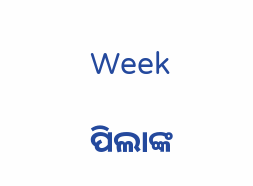Week

ପିଲାଙ୍କ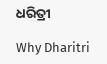ଧରିତ୍ରୀ

Why Dharitri